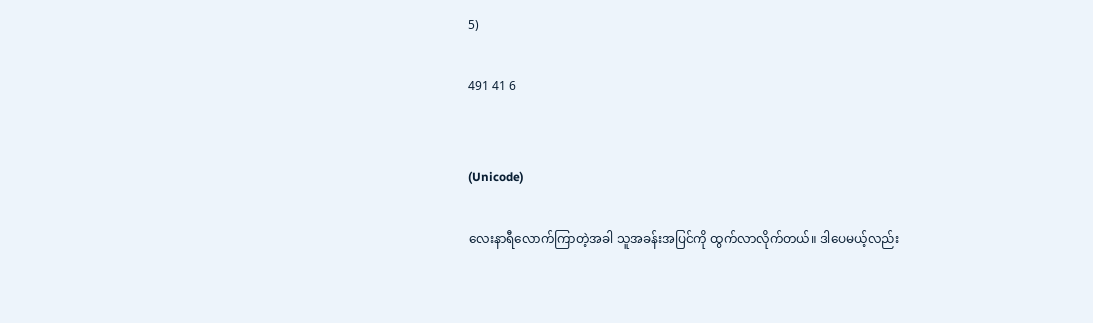5)

491 41 6


(Unicode)

လေးနာရီလောက်ကြာတဲ့အခါ သူအခန်းအပြင်ကို ထွက်လာလိုက်တယ်။ ဒါပေမယ့်လည်း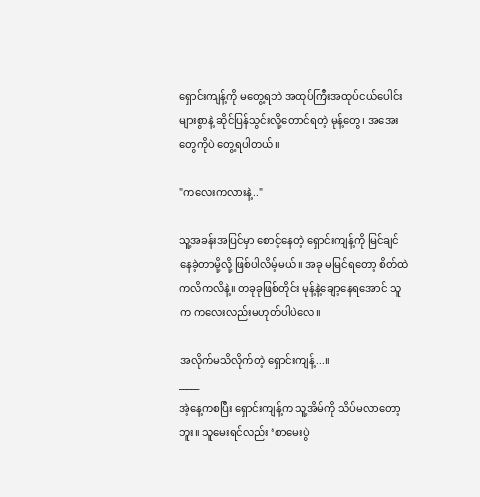ရှောင်းကျန့်ကို မတွေ့ရဘဲ အထုပ်ကြီးအထုပ်ငယ်ပေါင်းများစွာနဲ့ ဆိုင်ပြန်သွင်းလို့တောင်ရတဲ့ မုန့်တွေ၊ အအေးတွေကိုပဲ တွေ့ရပါတယ်။

"ကလေးကလားနဲ့.."

သူ့အခန်းအပြင်မှာ စောင့်နေတဲ့ ရှောင်းကျန့်ကို မြင်ချင်နေခဲ့တာမို့လို့ ဖြစ်ပါလိမ့်မယ်။ အခု မမြင်ရတော့ စိတ်ထဲကလိကလိနဲ့။ တခုခုဖြစ်တိုင်း မုန့်နဲ့ချော့‌နေရအောင် သူက ကလေးလည်းမဟုတ်ပါပဲလေ။

အလိုက်မသိလိုက်တဲ့ ရှောင်းကျန့်...။
_____
အဲ့နေ့ကစပြီး ရှောင်းကျန့်က သူ့အိမ်ကို သိပ်မလာတော့ဘူး။ သူမေးရင်လည်း ‘စာမေးပွဲ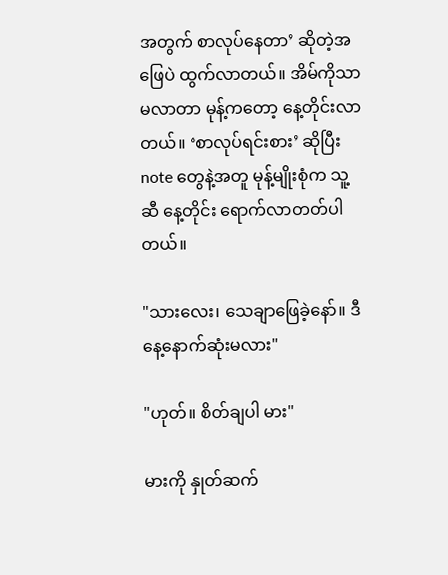အတွက် စာလုပ်နေတာ’ ဆိုတဲ့အဖြေပဲ ထွက်လာတယ်။ အိမ်ကိုသာမလာတာ မုန့်ကတော့ နေ့တိုင်းလာတယ်။ ‘စာလုပ်ရင်းစား’ ဆိုပြီး note တွေနဲ့အတူ မုန့်မျိုးစုံက သူ့ဆီ နေ့တိုင်း ရောက်လာတတ်ပါတယ်။

"သားလေး၊ သေချာဖြေခဲ့နော်။ ဒီနေ့နောက်ဆုံးမလား"

"ဟုတ်။ စိတ်ချပါ မား"

မားကို နှုတ်ဆက်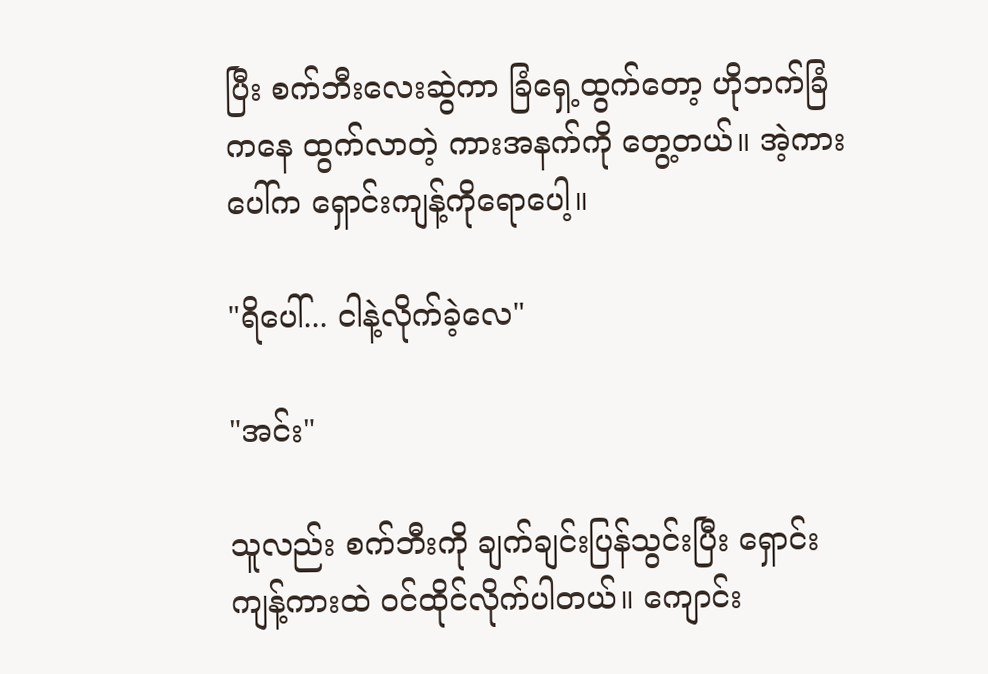ပြီး စက်ဘီးလေးဆွဲကာ ခြံရှေ့ထွက်တော့ ဟိုဘက်ခြံကနေ ထွက်လာတဲ့ ကားအနက်ကို တွေ့တယ်။ အဲ့ကားပေါ်က ရှောင်းကျန့်ကိုရောပေါ့။

"ရိပေါ်... ငါနဲ့လိုက်ခဲ့လေ"

"အင်း"

သူလည်း စက်ဘီးကို ချက်ချင်းပြန်သွင်းပြီး ရှောင်းကျန့်ကားထဲ ဝင်ထိုင်လိုက်ပါတယ်။ ကျောင်း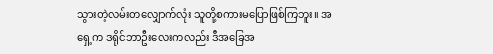သွားတဲ့လမ်းတလျှောက်လုံး သူတို့စကားမပြောဖြစ်ကြဘူး။ ‌အရှေ့က ဒရိုင်ဘာဦးလေးကလည်း ဒီအခြေအ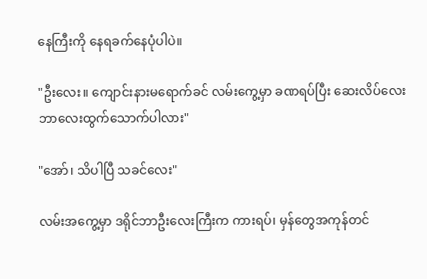နေကြီးကို နေရခက်နေပုံပါပဲ။

"ဦးလေး။ ကျောင်းနားမရောက်ခင် လမ်းကွေ့မှာ ခဏရပ်ပြီး ဆေးလိပ်လေး ဘာလေးထွက်သောက်ပါလား"

"အော်၊ သိပါပြီ သခင်လေး"

လမ်းအကွေ့မှာ ဒရိုင်ဘာဦးလေးကြီးက ကားရပ်၊ မှန်တွေအကုန်တင်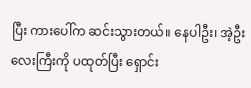ပြီး ကားပေါ်က ဆင်းသွားတယ်။ နေပါဦး၊ အဲ့ဦးလေးကြီးကို ပထုတ်ပြီး ရှောင်း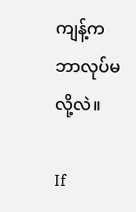ကျန့်က ဘာလုပ်မလို့လဲ။

If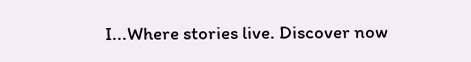I...Where stories live. Discover now